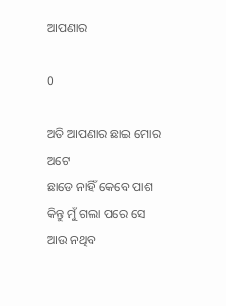ଆପଣାର

0

ଅତି ଆପଣାର ଛାଇ ମୋର ଅଟେ
ଛାଡେ ନାହିଁ କେବେ ପାଶ
କିନ୍ତୁ ମୁଁ ଗଲା ପରେ ସେ ଆଉ ନଥିବ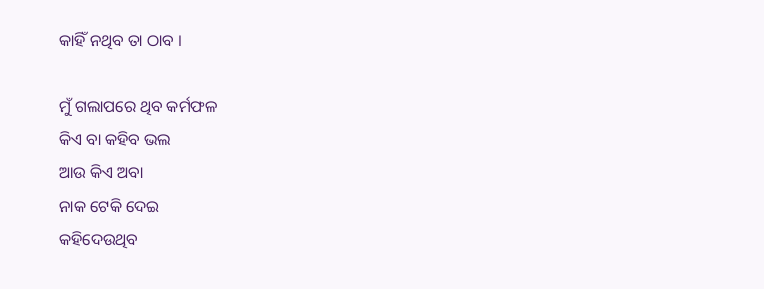କାହିଁ ନଥିବ ତା ଠାବ ।

ମୁଁ ଗଲାପରେ ଥିବ କର୍ମଫଳ
କିଏ ବା କହିବ ଭଲ
ଆଉ କିଏ ଅବା
ନାକ ଟେକି ଦେଇ
କହିଦେଉଥିବ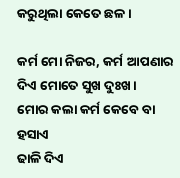କରୁଥିଲା କେତେ ଛଳ ।

କର୍ମ ମୋ ନିଜର, କର୍ମ ଆପଣାର
ଦିଏ ମୋତେ ସୁଖ ଦୁଃଖ।
ମୋର କଲା କର୍ମ କେବେ ବା ହସାଏ
ଢାଳି ଦିଏ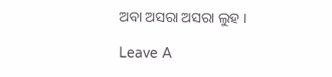ଅବା ଅସରା ଅସରା ଲୁହ ।

Leave A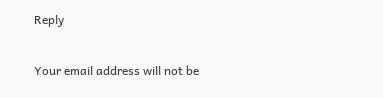Reply

Your email address will not be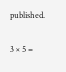published.

3 × 5 =